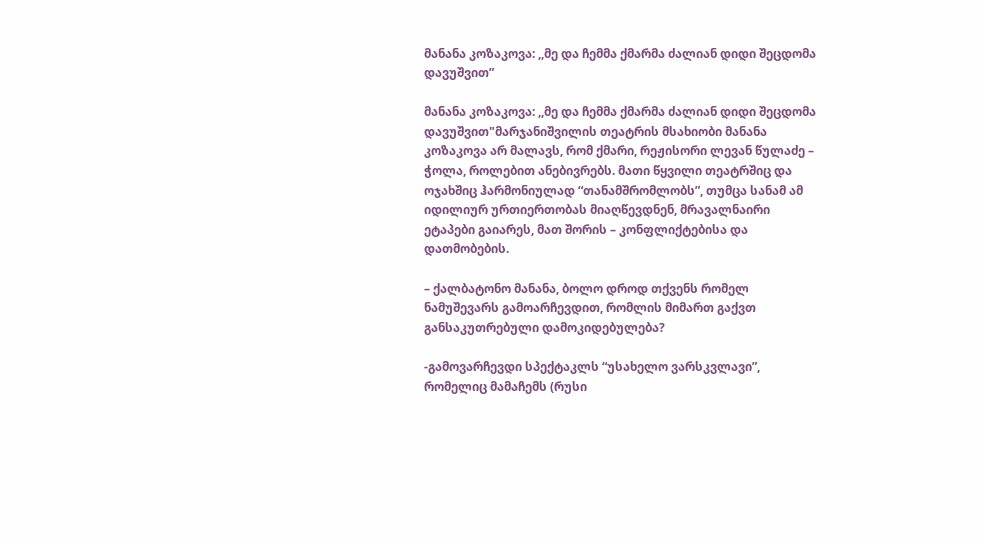მანანა კოზაკოვა: ,,მე და ჩემმა ქმარმა ძალიან დიდი შეცდომა დავუშვით”

მანანა კოზაკოვა: ,,მე და ჩემმა ქმარმა ძალიან დიდი შეცდომა დავუშვით"მარჯანიშვილის თეატრის მსახიობი მანანა კოზაკოვა არ მალავს, რომ ქმარი, რეჟისორი ლევან წულაძე – ჭოლა, როლებით ანებივრებს. მათი წყვილი თეატრშიც და ოჯახშიც ჰარმონიულად “თანამშრომლობს”, თუმცა სანამ ამ იდილიურ ურთიერთობას მიაღწევდნენ, მრავალნაირი ეტაპები გაიარეს, მათ შორის – კონფლიქტებისა და დათმობების.

– ქალბატონო მანანა, ბოლო დროდ თქვენს რომელ ნამუშევარს გამოარჩევდით, რომლის მიმართ გაქვთ განსაკუთრებული დამოკიდებულება?

-გამოვარჩევდი სპექტაკლს “უსახელო ვარსკვლავი”, რომელიც მამაჩემს (რუსი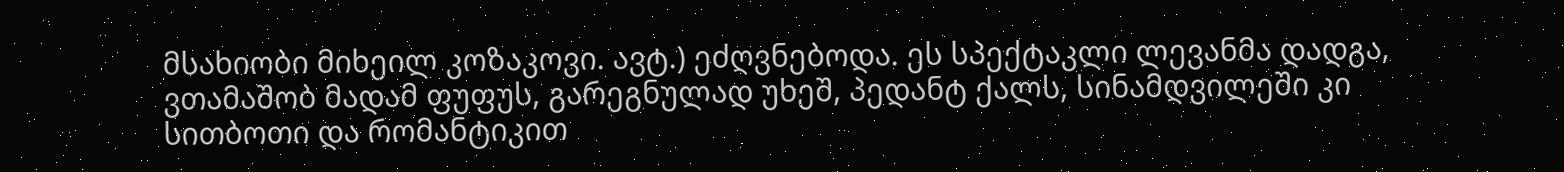მსახიობი მიხეილ კოზაკოვი. ავტ.) ეძღვნებოდა. ეს სპექტაკლი ლევანმა დადგა, ვთამაშობ მადამ ფუფუს, გარეგნულად უხეშ, პედანტ ქალს, სინამდვილეში კი სითბოთი და რომანტიკით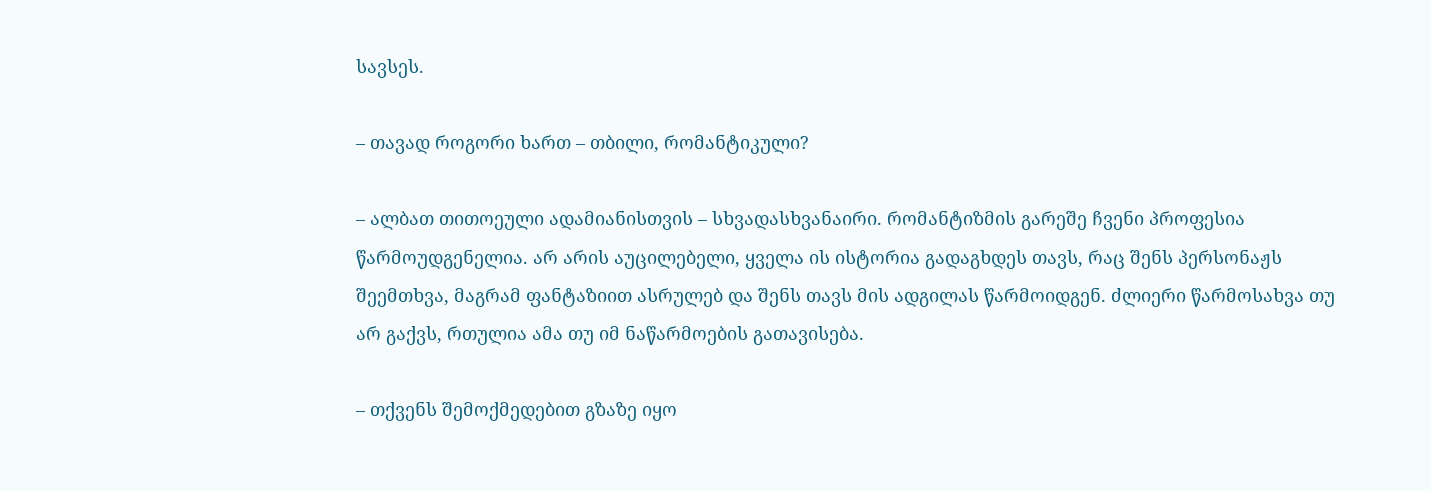სავსეს.

– თავად როგორი ხართ – თბილი, რომანტიკული?

– ალბათ თითოეული ადამიანისთვის – სხვადასხვანაირი. რომანტიზმის გარეშე ჩვენი პროფესია წარმოუდგენელია. არ არის აუცილებელი, ყველა ის ისტორია გადაგხდეს თავს, რაც შენს პერსონაჟს შეემთხვა, მაგრამ ფანტაზიით ასრულებ და შენს თავს მის ადგილას წარმოიდგენ. ძლიერი წარმოსახვა თუ არ გაქვს, რთულია ამა თუ იმ ნაწარმოების გათავისება.

– თქვენს შემოქმედებით გზაზე იყო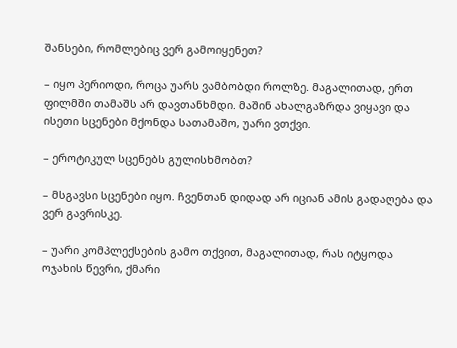შანსები, რომლებიც ვერ გამოიყენეთ?

– იყო პერიოდი, როცა უარს ვამბობდი როლზე. მაგალითად, ერთ ფილმში თამაშს არ დავთანხმდი. მაშინ ახალგაზრდა ვიყავი და ისეთი სცენები მქონდა სათამაშო, უარი ვთქვი.

– ეროტიკულ სცენებს გულისხმობთ?

– მსგავსი სცენები იყო. ჩვენთან დიდად არ იციან ამის გადაღება და ვერ გავრისკე.

– უარი კომპლექსების გამო თქვით, მაგალითად, რას იტყოდა ოჯახის წევრი, ქმარი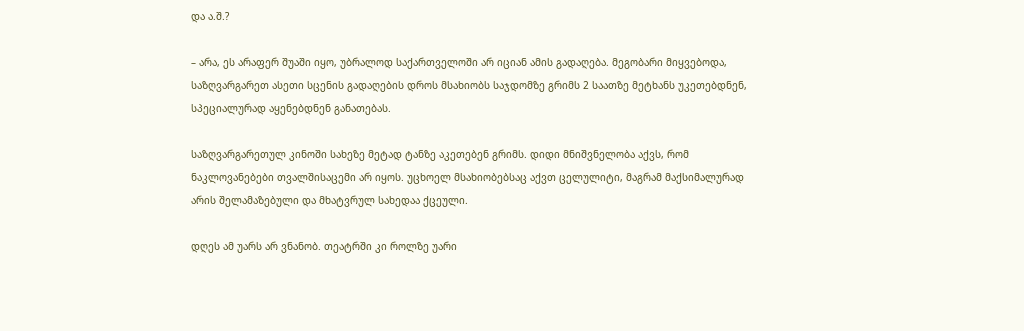და ა.შ.?

– არა, ეს არაფერ შუაში იყო, უბრალოდ საქართველოში არ იციან ამის გადაღება. მეგობარი მიყვებოდა, საზღვარგარეთ ასეთი სცენის გადაღების დროს მსახიობს საჯდომზე გრიმს 2 საათზე მეტხანს უკეთებდნენ, სპეციალურად აყენებდნენ განათებას.

საზღვარგარეთულ კინოში სახეზე მეტად ტანზე აკეთებენ გრიმს. დიდი მნიშვნელობა აქვს, რომ ნაკლოვანებები თვალშისაცემი არ იყოს. უცხოელ მსახიობებსაც აქვთ ცელულიტი, მაგრამ მაქსიმალურად არის შელამაზებული და მხატვრულ სახედაა ქცეული.

დღეს ამ უარს არ ვნანობ. თეატრში კი როლზე უარი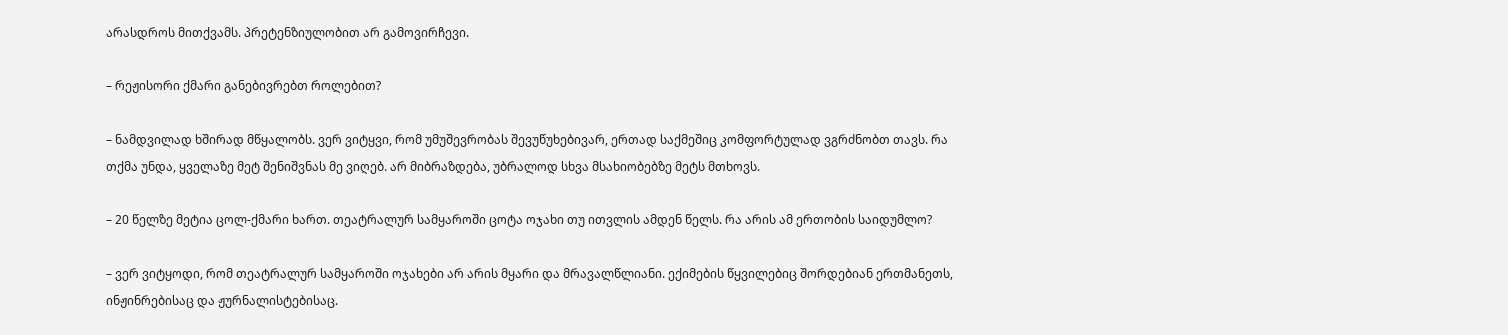არასდროს მითქვამს. პრეტენზიულობით არ გამოვირჩევი.

– რეჟისორი ქმარი განებივრებთ როლებით?

– ნამდვილად ხშირად მწყალობს. ვერ ვიტყვი, რომ უმუშევრობას შევუწუხებივარ, ერთად საქმეშიც კომფორტულად ვგრძნობთ თავს. რა თქმა უნდა, ყველაზე მეტ შენიშვნას მე ვიღებ. არ მიბრაზდება, უბრალოდ სხვა მსახიობებზე მეტს მთხოვს.

– 20 წელზე მეტია ცოლ-ქმარი ხართ. თეატრალურ სამყაროში ცოტა ოჯახი თუ ითვლის ამდენ წელს. რა არის ამ ერთობის საიდუმლო?

– ვერ ვიტყოდი, რომ თეატრალურ სამყაროში ოჯახები არ არის მყარი და მრავალწლიანი. ექიმების წყვილებიც შორდებიან ერთმანეთს, ინჟინრებისაც და ჟურნალისტებისაც.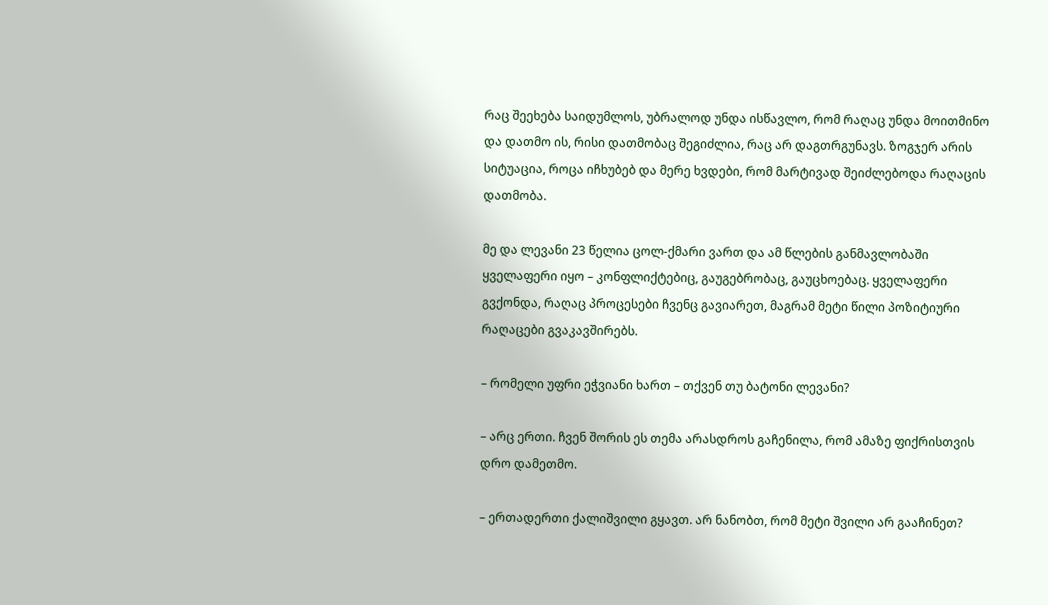რაც შეეხება საიდუმლოს, უბრალოდ უნდა ისწავლო, რომ რაღაც უნდა მოითმინო და დათმო ის, რისი დათმობაც შეგიძლია, რაც არ დაგთრგუნავს. ზოგჯერ არის სიტუაცია, როცა იჩხუბებ და მერე ხვდები, რომ მარტივად შეიძლებოდა რაღაცის დათმობა.

მე და ლევანი 23 წელია ცოლ-ქმარი ვართ და ამ წლების განმავლობაში ყველაფერი იყო – კონფლიქტებიც, გაუგებრობაც, გაუცხოებაც. ყველაფერი გვქონდა, რაღაც პროცესები ჩვენც გავიარეთ, მაგრამ მეტი წილი პოზიტიური რაღაცები გვაკავშირებს.

– რომელი უფრი ეჭვიანი ხართ – თქვენ თუ ბატონი ლევანი?

– არც ერთი. ჩვენ შორის ეს თემა არასდროს გაჩენილა, რომ ამაზე ფიქრისთვის დრო დამეთმო.

– ერთადერთი ქალიშვილი გყავთ. არ ნანობთ, რომ მეტი შვილი არ გააჩინეთ?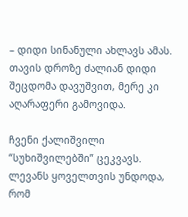– დიდი სინანული ახლავს ამას. თავის დროზე ძალიან დიდი შეცდომა დავუშვით, მერე კი აღარაფერი გამოვიდა.

ჩვენი ქალიშვილი “სუხიშვილებში” ცეკვავს. ლევანს ყოველთვის უნდოდა, რომ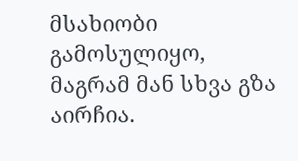მსახიობი გამოსულიყო, მაგრამ მან სხვა გზა აირჩია.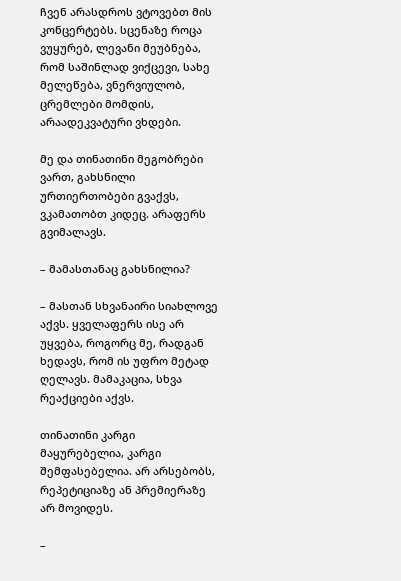ჩვენ არასდროს ვტოვებთ მის კონცერტებს. სცენაზე როცა ვუყურებ, ლევანი მეუბნება, რომ საშინლად ვიქცევი, სახე მელეწება, ვნერვიულობ, ცრემლები მომდის, არაადეკვატური ვხდები.

მე და თინათინი მეგობრები ვართ, გახსნილი ურთიერთობები გვაქვს, ვკამათობთ კიდეც. არაფერს გვიმალავს.

– მამასთანაც გახსნილია?

– მასთან სხვანაირი სიახლოვე აქვს. ყველაფერს ისე არ უყვება, როგორც მე, რადგან ხედავს, რომ ის უფრო მეტად ღელავს. მამაკაცია, სხვა რეაქციები აქვს.

თინათინი კარგი მაყურებელია, კარგი შემფასებელია. არ არსებობს, რეპეტიციაზე ან პრემიერაზე არ მოვიდეს.

–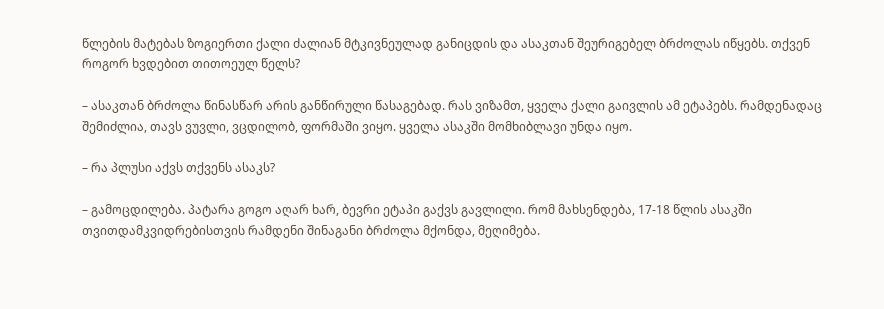წლების მატებას ზოგიერთი ქალი ძალიან მტკივნეულად განიცდის და ასაკთან შეურიგებელ ბრძოლას იწყებს. თქვენ როგორ ხვდებით თითოეულ წელს?

– ასაკთან ბრძოლა წინასწარ არის განწირული წასაგებად. რას ვიზამთ, ყველა ქალი გაივლის ამ ეტაპებს. რამდენადაც შემიძლია, თავს ვუვლი, ვცდილობ, ფორმაში ვიყო. ყველა ასაკში მომხიბლავი უნდა იყო.

– რა პლუსი აქვს თქვენს ასაკს?

– გამოცდილება. პატარა გოგო აღარ ხარ, ბევრი ეტაპი გაქვს გავლილი. რომ მახსენდება, 17-18 წლის ასაკში თვითდამკვიდრებისთვის რამდენი შინაგანი ბრძოლა მქონდა, მეღიმება.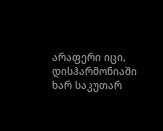არაფერი იცი, დისჰარმონიაში ხარ საკუთარ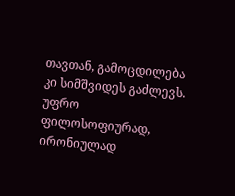თავთან, გამოცდილება კი სიმშვიდეს გაძლევს. უფრო ფილოსოფიურად, ირონიულად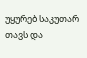უყურებ საკუთარ თავს და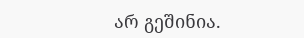არ გეშინია.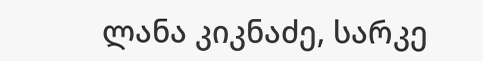ლანა კიკნაძე, სარკე